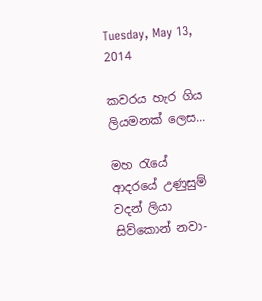Tuesday, May 13, 2014

කවරය හැර ගිය ලියමනක් ලෙස...

මහ රැයේ
ආදරයේ උණුසුම් වදන් ලියා
සිව්කොන් නවා-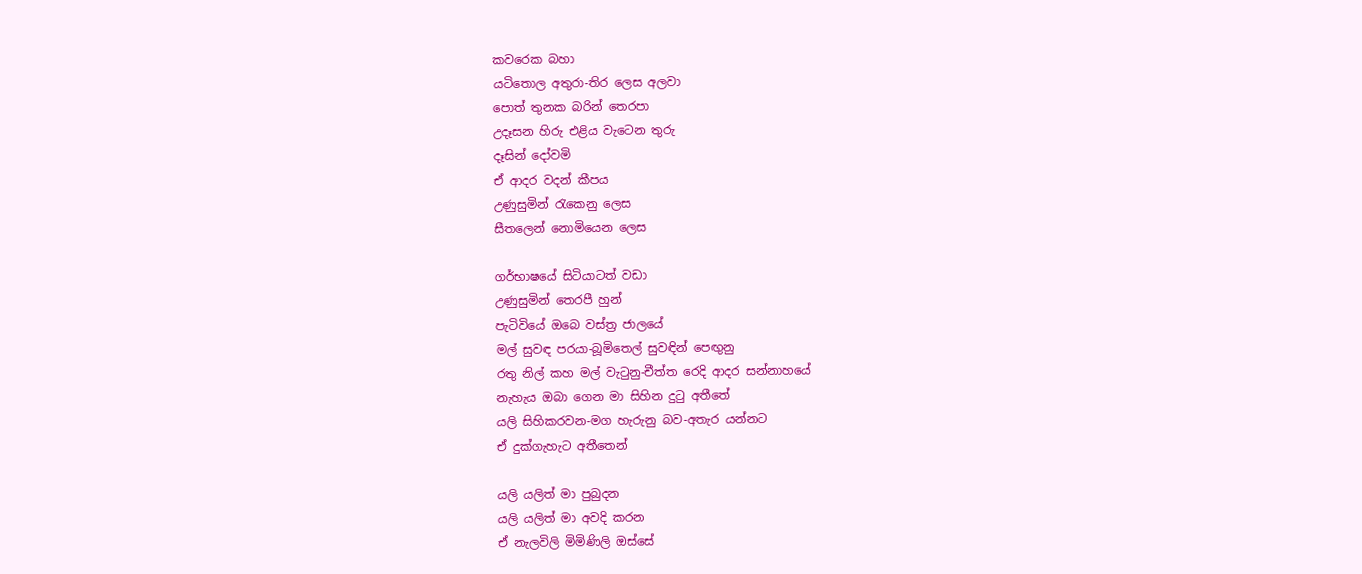කවරෙක බහා
යටිතොල අතුරා-තිර ලෙස අලවා
පොත් තුනක බරින් තෙරපා
උදෑසන හිරු එළිය වැටෙන තුරු
දෑසින් දෝවමි
ඒ ආදර වදන් කීපය
උණුසුමින් රැකෙනු ලෙස
සීතලෙන් නොමියෙන ලෙස

ගර්භාෂයේ සිටියාටත් වඩා
උණුසුමින් තෙරපී හුන්
පැටිවියේ ඔබෙ වස්ත්‍ර ජාලයේ
මල් සුවඳ පරයා-බූමිතෙල් සුවඳින් පෙඟුනු
රතු නිල් කහ මල් වැටුනු-චීත්ත රෙදි ආදර සන්නාහයේ
නැහැය ඔබා ගෙන මා සිහින දුටු අතීතේ
යලි සිහිකරවන-මග හැරුනු බව-අතැර යන්නට
ඒ දුක්ගැහැට අතීතෙන්

යලි යලිත් මා පුබුදන
යලි යලිත් මා අවදි කරන
ඒ නැලවිලි මිමිණිලි ඔස්සේ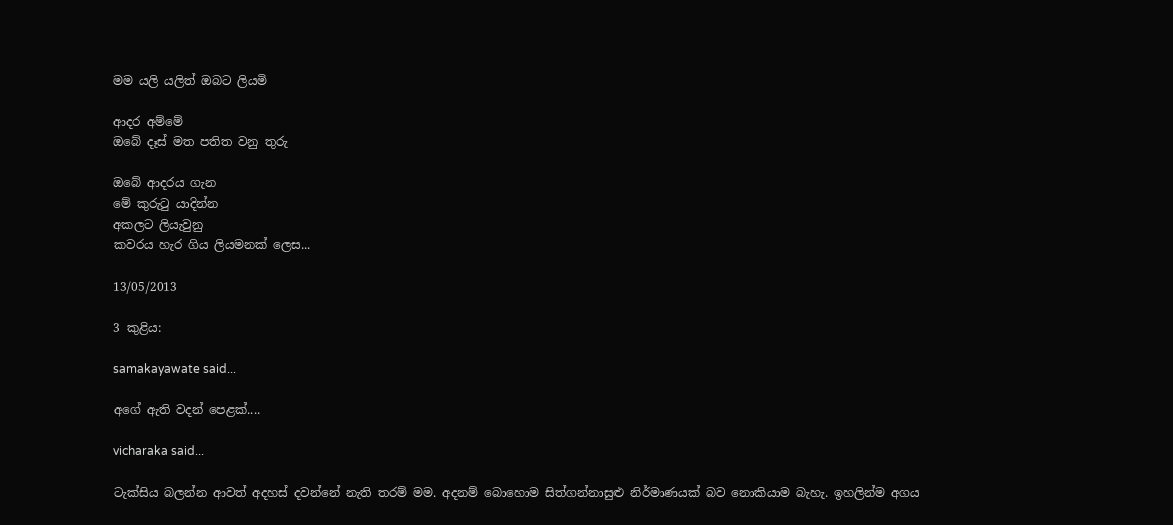මම යලි යලිත් ඔබට ලියමි

ආදර අම්මේ
ඔබේ දෑස් මත පතිත වනු තුරු

ඔබේ ආදරය ගැන
මේ කුරුටු යාදින්න
අකලට ලියැවුනු
කවරය හැර ගිය ලියමනක් ලෙස...

13/05/2013

3 කුළිය:

samakayawate said...

අගේ ඇති වදන් පෙළක්....

vicharaka said...

ටැක්සිය බලන්න ආවත් අදහස් දවන්නේ නැති තරම් මම. අදනම් බොහොම සිත්ගන්නාසුළු නිර්මාණයක් බව නොකියාම බැහැ. ඉහලින්ම අගය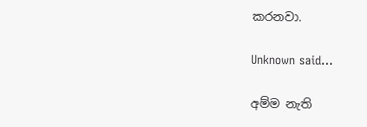කරනවා.

Unknown said...

අම්ම නැති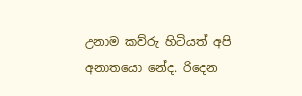උනාම කව්රු හිටියත් අපි අනාතයො නේද. රිදෙන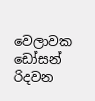වෙලාවක ඩෝසන් රිදවන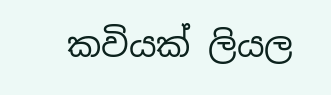කවියක් ලියල